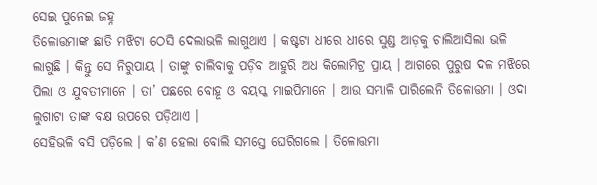ସେଇ ପୁନେଇ ଜହ୍ନ
ତିଳୋତ୍ତମାଙ୍କ ଛାତି ମଝିଟା ଠେସି ଦେଲାଭଳି ଲାଗୁଥାଏ । କଷ୍ଟଟା ଧୀରେ ଧୀରେ ସୁଣ୍ଡ ଆଡ଼କୁ ଚାଲିଆସିଲା ଭଳି ଲାଗୁଛି । କିନ୍ତୁ ସେ ନିରୁପାୟ । ତାଙ୍କୁ ଚାଲିବାକୁ ପଡ଼ିବ ଆହୁରି ଅଧ କିଲୋମିଟ୍ର ପ୍ରାୟ । ଆଗରେ ପୁରୁଷ ଦଳ ମଝିରେ ପିଲା ଓ ଯୁବତୀମାନେ । ତା’ ପଛରେ ବୋହୂ ଓ ବୟସ୍କ ମାଇପିମାନେ । ଆଉ ସମ୍ଭାଳି ପାରିଲେନି ତିଳୋତ୍ତମା । ଓଦା ଲୁଗାଟା ତାଙ୍କ ବକ୍ଷ ଉପରେ ପଡ଼ିଥାଏ ।
ସେହିଭଳି ବସି ପଡ଼ିଲେ । କ’ଣ ହେଲା ବୋଲି ସମସ୍ତେ ଘେରିଗଲେ । ତିଳୋତ୍ତମା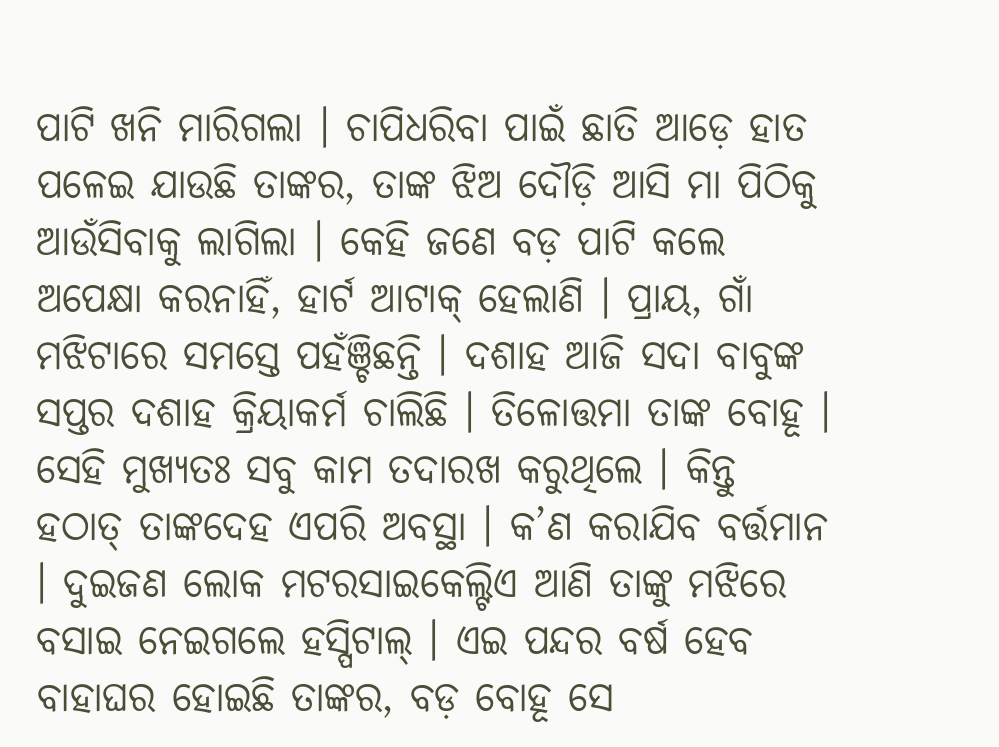ପାଟି ଖନି ମାରିଗଲା । ଚାପିଧରିବା ପାଇଁ ଛାତି ଆଡ଼େ ହାତ ପଳେଇ ଯାଉଛି ତାଙ୍କର, ତାଙ୍କ ଝିଅ ଦୌଡ଼ି ଆସି ମା ପିଠିକୁ ଆଉଁସିବାକୁ ଲାଗିଲା । କେହି ଜଣେ ବଡ଼ ପାଟି କଲେ ଅପେକ୍ଷା କରନାହିଁ, ହାର୍ଟ ଆଟାକ୍ ହେଲାଣି । ପ୍ରାୟ, ଗାଁ ମଝିଟାରେ ସମସ୍ତେ ପହଁଞ୍ଚିଛନ୍ତି । ଦଶାହ ଆଜି ସଦା ବାବୁଙ୍କ ସପ୍ତର ଦଶାହ କ୍ରିୟାକର୍ମ ଚାଲିଛି । ତିଳୋତ୍ତମା ତାଙ୍କ ବୋହୂ । ସେହି ମୁଖ୍ୟତଃ ସବୁ କାମ ତଦାରଖ କରୁଥିଲେ । କିନ୍ତୁ ହଠାତ୍ ତାଙ୍କଦେହ ଏପରି ଅବସ୍ଥା । କ’ଣ କରାଯିବ ବର୍ତ୍ତମାନ । ଦୁଇଜଣ ଲୋକ ମଟରସାଇକେଲ୍ଟିଏ ଆଣି ତାଙ୍କୁ ମଝିରେ ବସାଇ ନେଇଗଲେ ହସ୍ପିଟାଲ୍ । ଏଇ ପନ୍ଦର ବର୍ଷ ହେବ ବାହାଘର ହୋଇଛି ତାଙ୍କର, ବଡ଼ ବୋହୂ ସେ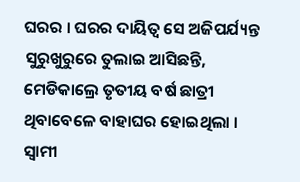ଘରର । ଘରର ଦାୟିତ୍ୱ ସେ ଅଜିପର୍ଯ୍ୟନ୍ତ ସୁରୁଖୁରୁରେ ତୁଲାଇ ଆସିଛନ୍ତି, ମେଡିକାଲ୍ରେ ତୃତୀୟ ବର୍ଷ ଛାତ୍ରୀ ଥିବାବେଳେ ବାହାଘର ହୋଇଥିଲା । ସ୍ୱାମୀ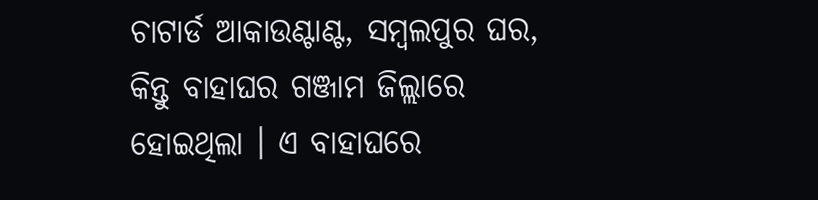ଚାଟାର୍ଡ ଆକାଉଣ୍ଟାଣ୍ଟ, ସମ୍ବଲପୁର ଘର, କିନ୍ତୁ ବାହାଘର ଗଞ୍ଜାମ ଜିଲ୍ଲାରେ ହୋଇଥିଲା । ଏ ବାହାଘରେ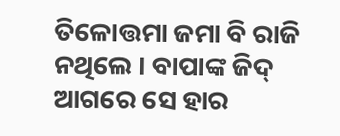ତିଳୋତ୍ତମା ଜମା ବି ରାଜି ନଥିଲେ । ବାପାଙ୍କ ଜିଦ୍ ଆଗରେ ସେ ହାର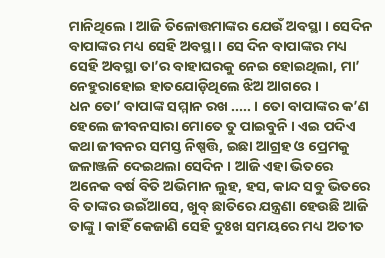ମାନିଥିଲେ । ଆଜି ତିଳୋତ୍ତମାଙ୍କର ଯେଉଁ ଅବସ୍ଥା । ସେଦିନ ବାପାଙ୍କର ମଧ୍ୟ ସେହି ଅବସ୍ଥା । ସେ ଦିନ ବାପାଙ୍କର ମଧ୍ୟ ସେହି ଅବସ୍ଥା ତା’ର ବାହାଘରକୁ ନେଇ ହୋଇଥିଲା, ମା’ ନେହୁରାହୋଇ ହାତଯୋଡ଼ିଥିଲେ ଝିଅ ଆଗରେ ।
ଧନ ତୋ’ ବାପାଙ୍କ ସମ୍ମାନ ରଖ ..... । ତୋ ବାପାଙ୍କର କ’ଣ ହେଲେ ଜୀବନସାରା ମୋତେ ତୁ ପାଇବୁନି । ଏଇ ପଦିଏ କଥା ଜୀବନର ସମସ୍ତ ନିଷ୍ପତ୍ତି, ଇଛା ଆଗ୍ରହ ଓ ପ୍ରେମକୁ ଜଳାଞ୍ଜଳି ଦେଇଥଲା ସେଦିନ । ଆଜି ଏହା ଭିତରେ ଅନେକ ବର୍ଷ ବିତି ଅଭିମାନ ଲୁହ, ହସ, କାନ୍ଦ ସବୁ ଭିତରେ ବି ତାଙ୍କର ଉଇଁଆସେ, ଖୁବ୍ ଛାତିରେ ଯନ୍ତ୍ରଣା ହେଉଛି ଆଜି ତାଙ୍କୁ । କାହିଁ କେଜାଣି ସେହି ଦୁଃଖ ସମୟରେ ମଧ୍ୟ ଅତୀତ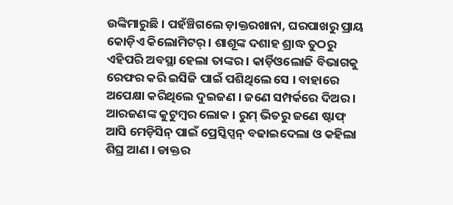ଉଙ୍କିମାରୁଛି । ପହଁଞ୍ଚିଗଲେ ଡ଼ାକ୍ତରଖାନା, ଘରପାଖରୁ ପ୍ରାୟ କୋଡ଼ିଏ କିଲୋମିଟର୍ । ଶାଶୂଙ୍କ ଦଶାହ ଶ୍ରାଦ୍ଧ ତୁଠରୁ ଏହିପରି ଅବସ୍ଥା ହେଲା ତାଙ୍କର । କାର୍ଡ଼ିଓଲୋଜି ବିଭାଗକୁ ରେଫର କରି ଇସିଜି ପାଇଁ ପଶିଥିଲେ ସେ । ବାହାରେ ଅପେକ୍ଷା କରିଥିଲେ ଦୁଇଜଣ । ଜଣେ ସମ୍ପର୍କରେ ଦିଅର । ଆରଜଣଙ୍କ କୁଟୁମ୍ବର ଲୋକ । ରୁମ୍ ଭିତରୁ ଜଣେ ଷ୍ଟାଫ୍ ଆସି ମେଡ଼ିସିନ୍ ପାଇଁ ପ୍ରେସ୍କିପ୍ସନ୍ ବଢାଇଦେଲା ଓ କହିଲା ଶିଘ୍ର ଆଣ । ଡାକ୍ତର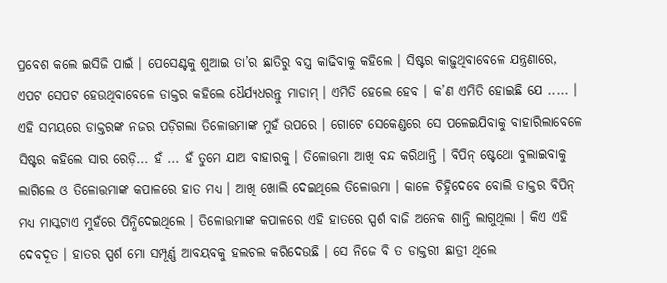ପ୍ରବେଶ କଲେ ଇସିଜି ପାଇଁ । ପେସେଣ୍ଟକୁ ଶୁଆଇ ତା’ର ଛାତିରୁ ବସ୍ତ୍ର କାଢିବାକୁ କହିଲେ । ସିଷ୍ଟର କାଢ଼ୁଥିବାବେଳେ ଯନ୍ତ୍ରଣାରେ, ଏପଟ ସେପଟ ହେଉଥିବାବେଳେ ଡାକ୍ତର କହିଲେ ଧୈର୍ଯ୍ୟଧରନ୍ତୁ ମାଡାମ୍ । ଏମିତି ହେଲେ ହେବ । କ’ଣ ଏମିତି ହୋଇଛି ଯେ ..... ।
ଏହି ସମୟରେ ଡାକ୍ତରଙ୍କ ନଜର ପଡ଼ିଗଲା ତିଳୋତ୍ତମାଙ୍କ ମୁହଁ ଉପରେ । ଗୋଟେ ସେକେଣ୍ଡରେ ସେ ପଳେଇଯିବାକୁ ବାହାରିଲାବେଳେ ସିଷ୍ଟର କହିଲେ ସାର ରେଡ଼ି... ହଁ ... ହଁ ତୁମେ ଯାଅ ବାହାରକୁ । ତିଳୋତ୍ତମା ଆଖି ବନ୍ଦ କରିଥାନ୍ତି । ବିପିନ୍ ଷ୍ଟେଥୋ ବୁଲାଇବାକୁ ଲାଗିଲେ ଓ ତିଳୋତ୍ତମାଙ୍କ କପାଳରେ ହାତ ମଧ୍ୟ । ଆଖି ଖୋଲି ଦେଇଥିଲେ ତିଳୋତ୍ତମା । କାଳେ ଚିହ୍ନିଦେବେ ବୋଲି ଡାକ୍ତର ବିପିନ୍ ମଧ୍ୟ ମାସ୍କଟାଏ ମୁହଁରେ ପିନ୍ଧିଦେଇଥିଲେ । ତିଳୋତ୍ତମାଙ୍କ କପାଳରେ ଏହି ହାତରେ ସ୍ପର୍ଶ ବାଜି ଅନେକ ଶାନ୍ତି ଲାଗୁଥିଲା । କିଏ ଏହି ଦେବଦୂତ । ହାତର ସ୍ପର୍ଶ ମୋ ସମ୍ପୂର୍ଣ୍ଣ ଆବୟବକୁ ହଲଚଲ କରିଦେଉଛି । ସେ ନିଜେ ବି ତ ଡାକ୍ତରୀ ଛାତ୍ରୀ ଥିଲେ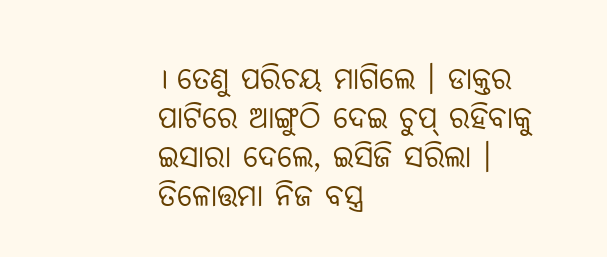। ତେଣୁ ପରିଚୟ ମାଗିଲେ । ଡାକ୍ତର ପାଟିରେ ଆଙ୍ଗୁଠି ଦେଇ ଚୁପ୍ ରହିବାକୁ ଇସାରା ଦେଲେ, ଇସିଜି ସରିଲା । ତିଳୋତ୍ତମା ନିଜ ବସ୍ତ୍ର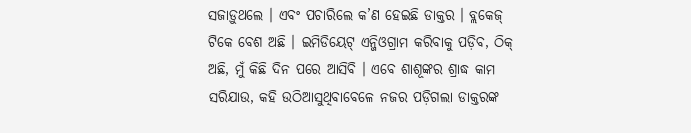ସଜାଡ଼ୁଥଲେ । ଏବଂ ପଚାରିଲେ କ’ଣ ହେଇଛି ଡାକ୍ତର । ବ୍ଲକେଜ୍ ଟିକେ ବେଶ ଅଛି । ଇମିଡିୟେଟ୍ ଏନ୍ଜିଓଗ୍ରାମ କରିବାକୁ ପଡ଼ିବ, ଠିକ୍ ଅଛି, ମୁଁ କିଛି ଦିନ ପରେ ଆସିବି । ଏବେ ଶାଶୂଙ୍କର ଶ୍ରାଦ୍ଧ କାମ ସରିଯାଉ, କହି ଉଠିଆସୁଥିବାବେଳେ ନଜର ପଡ଼ିଗଲା ଡାକ୍ତରଙ୍କ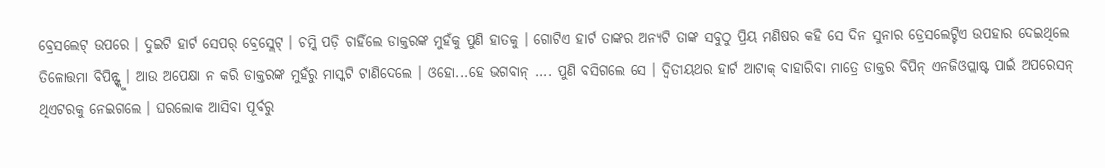ବ୍ରେସଲେଟ୍ ଉପରେ । ଦୁଇଟି ହାର୍ଟ ସେପର୍ ବ୍ରେସ୍ଲେଟ୍ । ଚମ୍କି ପଡ଼ି ଚାହିଁଲେ ଡାକ୍ତରଙ୍କ ମୁହଁକୁ ପୁଣି ହାତକୁ । ଗୋଟିଏ ହାର୍ଟ ତାଙ୍କର ଅନ୍ୟଟି ତାଙ୍କ ସବୁଠୁ ପ୍ରିୟ ମଣିଷର କହି ସେ ଦିନ ସୁନାର ଡ୍ରେସଲେଟ୍ଟିଏ ଉପହାର ଦେଇଥିଲେ ତିଳୋତ୍ତମା ବିପିନ୍ଙ୍କୁ । ଆଉ ଅପେକ୍ଷା ନ କରି ଡାକ୍ତରଙ୍କ ମୁହଁରୁ ମାସ୍କଟି ଟାଣିଦେଲେ । ଓହୋ...ହେ ଭଗବାନ୍ .... ପୁଣି ବସିଗଲେ ସେ । ଦ୍ୱିତୀୟଥର ହାର୍ଟ ଆଟାକ୍ ବାହାରିବା ମାତ୍ରେ ଡାକ୍ତର ବିପିନ୍ ଏନଜିଓପ୍ଲାଷ୍ଟ ପାଇଁ ଅପରେସନ୍ ଥିଏଟରକୁ ନେଇଗଲେ । ଘରଲୋକ ଆସିବା ପୂର୍ବରୁ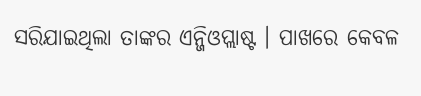ସରିଯାଇଥିଲା ତାଙ୍କର ଏନ୍ଜିଓପ୍ଲାଷ୍ଟ । ପାଖରେ କେବଳ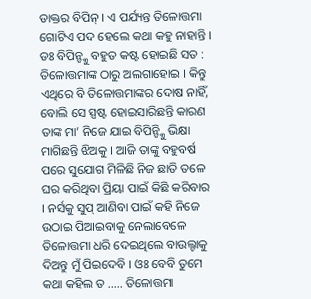ଡାକ୍ତର ବିପିନ୍ । ଏ ପର୍ଯ୍ୟନ୍ତ ତିଳୋତ୍ତମା ଗୋଟିଏ ପଦ ହେଲେ କଥା କହୁ ନାହାନ୍ତି । ଡଃ ବିପିନ୍ଙ୍କୁ ବହୁତ କଷ୍ଟ ହୋଇଛି ସତ : ତିଳୋତ୍ତମାଙ୍କ ଠାରୁ ଅଲଗାହୋଇ । କିନ୍ତୁ ଏଥିରେ ବି ତିଳୋତ୍ତମାଙ୍କର ଦୋଷ ନାହିଁ, ବୋଲି ସେ ସ୍ପଷ୍ଟ ହୋଇସାରିଛନ୍ତି କାରଣ ତାଙ୍କ ମା’ ନିଜେ ଯାଇ ବିପିନ୍ଙ୍କୁି ଭିକ୍ଷା ମାଗିଛନ୍ତି ଝିଅକୁ । ଆଜି ତାଙ୍କୁ ବହୁବର୍ଷ ପରେ ସୁଯୋଗ ମିଳିଛି ନିଜ ଛାତି ତଳେ ଘର କରିଥିବା ପ୍ରିୟା ପାଇଁ କିଛି କରିବାର । ନର୍ସକୁ ସୁପ୍ ଆଣିବା ପାଇଁ କହି ନିଜେ ଉଠାଇ ପିଆଇବାକୁ ନେଲାବେଳେ ତିଳୋତ୍ତମା ଧରି ଦେଇଥିଲେ ବାଉଲ୍ଟାକୁ ଦିଅନ୍ତୁ ମୁଁ ପିଇଦେବି । ଓଃ ବେବି ତୁମେ କଥା କହିଲ ତ ..... ତିଳୋତ୍ତମା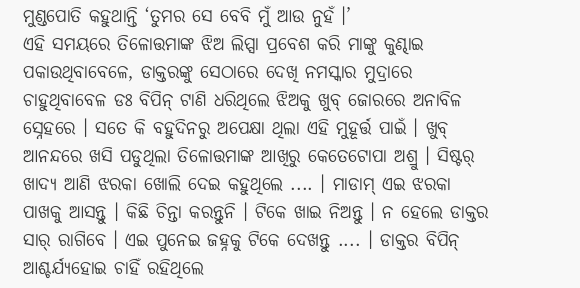ମୁଣ୍ଡପୋତି କହୁଥାନ୍ତି ‘ତୁମର ସେ ବେବି ମୁଁ ଆଉ ନୁହଁ ।’
ଏହି ସମୟରେ ତିଳୋତ୍ତମାଙ୍କ ଝିଅ ଲିପ୍ସା ପ୍ରବେଶ କରି ମାଙ୍କୁ କୁଣ୍ଢାଇ ପକାଉଥିବାବେଳେ, ଡାକ୍ତରଙ୍କୁ ସେଠାରେ ଦେଖି ନମସ୍କାର ମୁଦ୍ରାରେ ଚାହୁଥିବାବେଳ ଡଃ ବିପିନ୍ ଟାଣି ଧରିଥିଲେ ଝିଅକୁ ଖୁବ୍ ଜୋରରେ ଅନାବିଳ ସ୍ନେହରେ । ସତେ କି ବହୁଦିନରୁ ଅପେକ୍ଷା ଥିଲା ଏହି ମୁହୂର୍ତ୍ତ ପାଇଁ । ଖୁବ୍ ଆନନ୍ଦରେ ଖସି ପଡୁଥିଲା ତିଳୋତ୍ତମାଙ୍କ ଆଖିରୁ କେତେଟୋପା ଅଶ୍ରୁ । ସିଷ୍ଟର୍ ଖାଦ୍ୟ ଆଣି ଝରକା ଖୋଲି ଦେଇ କହୁଥିଲେ .... । ମାଡାମ୍ ଏଇ ଝରକା ପାଖକୁ ଆସନ୍ତୁ । କିଛି ଚିନ୍ତା କରନ୍ତୁନି । ଟିକେ ଖାଇ ନିଅନ୍ତୁ । ନ ହେଲେ ଡାକ୍ତର ସାର୍ ରାଗିବେ । ଏଇ ପୁନେଇ ଜହ୍ନକୁ ଟିକେ ଦେଖନ୍ତୁ .... । ଡାକ୍ତର ବିପିନ୍ ଆଶ୍ଚର୍ଯ୍ୟହୋଇ ଚାହିଁ ରହିଥିଲେ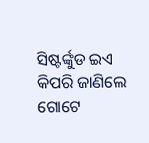ସିଷ୍ଟର୍ଙ୍କୁଡ ଇଏ କିପରି ଜାଣିଲେ ଗୋଟେ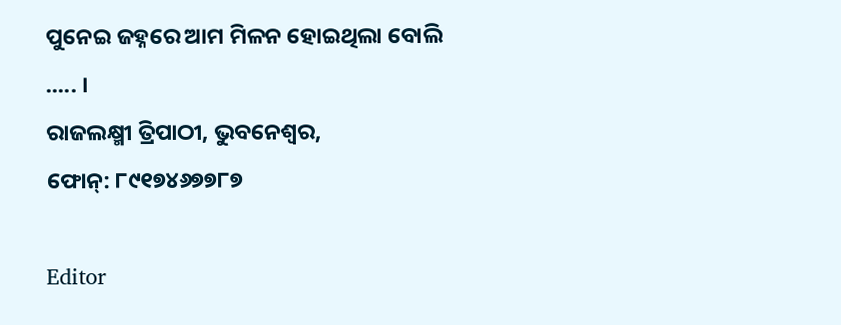ପୁନେଇ ଜହ୍ନରେ ଆମ ମିଳନ ହୋଇଥିଲା ବୋଲି ..... ।
ରାଜଲକ୍ଷ୍ମୀ ତ୍ରିପାଠୀ, ଭୁବନେଶ୍ବର,
ଫୋନ୍: ୮୯୧୭୪୬୭୭୮୭

Editor